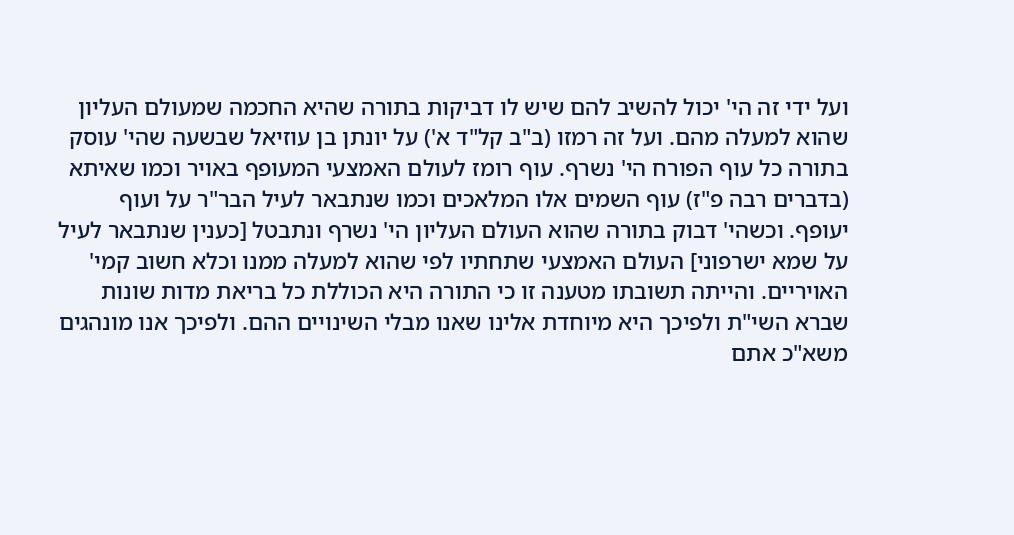ועל ידי זה הי' יכול להשיב להם שיש לו דביקות בתורה שהיא החכמה שמעולם העליון שהוא למעלה מהם. ועל זה רמזו (ב"ב קל"ד א') על יונתן בן עוזיאל שבשעה שהי' עוסק בתורה כל עוף הפורח הי' נשרף. עוף רומז לעולם האמצעי המעופף באויר וכמו שאיתא (בדברים רבה פ"ז) עוף השמים אלו המלאכים וכמו שנתבאר לעיל הבר"ר על ועוף יעופף. וכשהי' דבוק בתורה שהוא העולם העליון הי' נשרף ונתבטל [כענין שנתבאר לעיל על שמא ישרפוני] העולם האמצעי שתחתיו לפי שהוא למעלה ממנו וכלא חשוב קמי' האויריים. והייתה תשובתו מטענה זו כי התורה היא הכוללת כל בריאת מדות שונות שברא השי"ת ולפיכך היא מיוחדת אלינו שאנו מבלי השינויים ההם. ולפיכך אנו מונהגים משא"כ אתם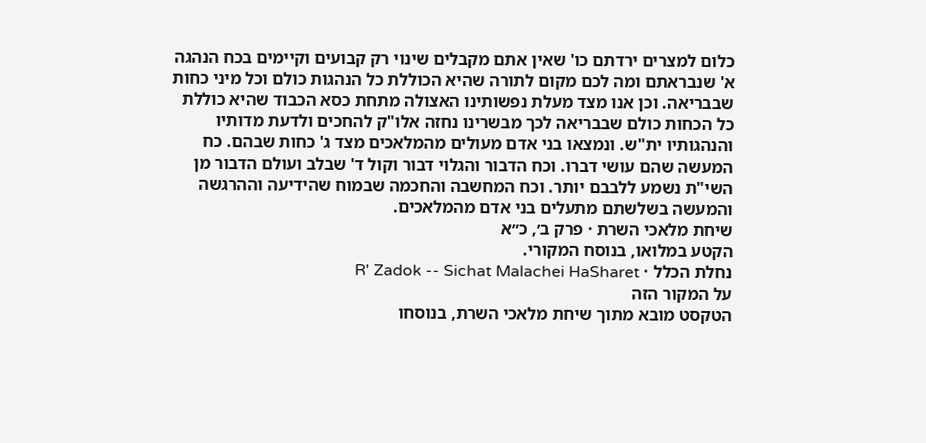כלום למצרים ירדתם כו' שאין אתם מקבלים שינוי רק קבועים וקיימים בכח הנהגה א' שנבראתם ומה לכם מקום לתורה שהיא הכוללת כל הנהגות כולם וכל מיני כחות שבבריאה. וכן אנו מצד מעלת נפשותינו האצולה מתחת כסא הכבוד שהיא כוללת כל הכחות כולם שבבריאה לכך מבשרינו נחזה אלו"ק להחכים ולדעת מדותיו והנהגותיו ית"ש. ונמצאו בני אדם מעולים מהמלאכים מצד ג' כחות שבהם. כח המעשה שהם עושי דברו. וכח הדבור והגלוי דבור וקול ד' שבלב ועולם הדבור מן השי"ת נשמע ללבבם יותר. וכח המחשבה והחכמה שבמוח שהידיעה וההרגשה והמעשה בשלשתם מתעלים בני אדם מהמלאכים.
שיחת מלאכי השרת · פרק ב׳, כ״א
הקטע במלואו, בנוסח המקורי.
נחלת הכלל · R' Zadok -- Sichat Malachei HaSharet
על המקור הזה
הטקסט מובא מתוך שיחת מלאכי השרת, בנוסחו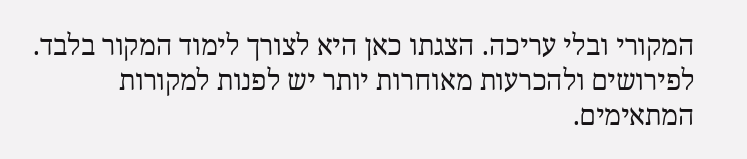המקורי ובלי עריכה. הצגתו כאן היא לצורך לימוד המקור בלבד. לפירושים ולהכרעות מאוחרות יותר יש לפנות למקורות המתאימים.